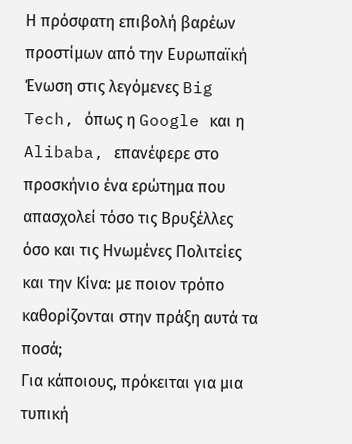Η πρόσφατη επιβολή βαρέων προστίμων από την Ευρωπαϊκή Ένωση στις λεγόμενες Big Tech, όπως η Google και η Alibaba, επανέφερε στο προσκήνιο ένα ερώτημα που απασχολεί τόσο τις Βρυξέλλες όσο και τις Ηνωμένες Πολιτείες και την Κίνα: με ποιον τρόπο καθορίζονται στην πράξη αυτά τα ποσά;
Για κάποιους, πρόκειται για μια τυπική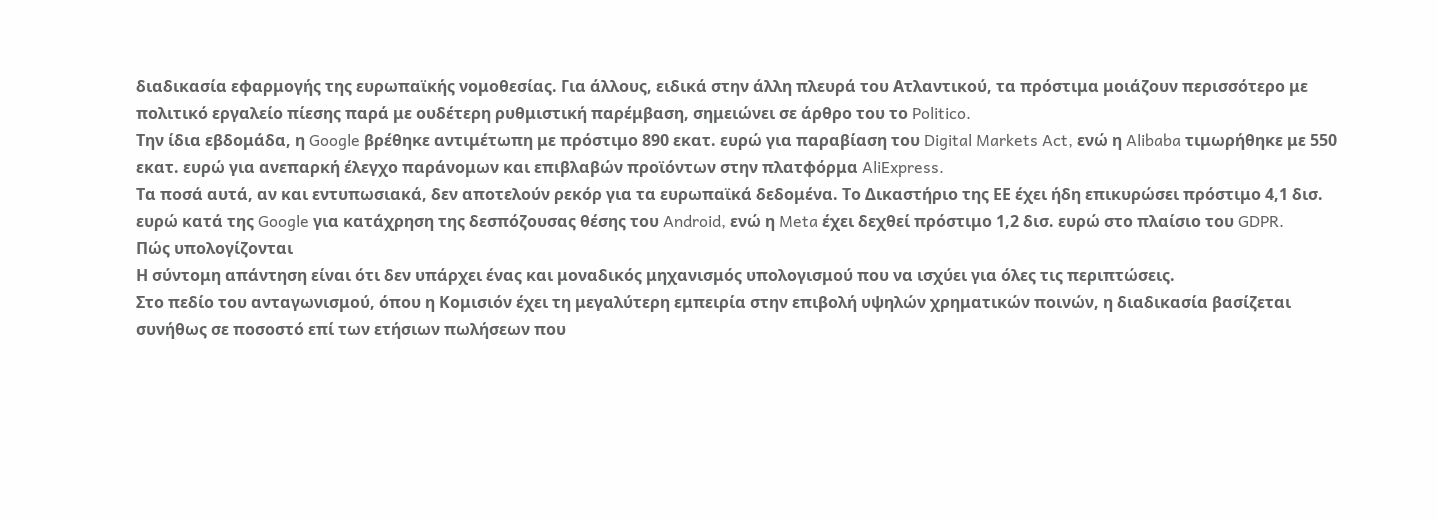διαδικασία εφαρμογής της ευρωπαϊκής νομοθεσίας. Για άλλους, ειδικά στην άλλη πλευρά του Ατλαντικού, τα πρόστιμα μοιάζουν περισσότερο με πολιτικό εργαλείο πίεσης παρά με ουδέτερη ρυθμιστική παρέμβαση, σημειώνει σε άρθρο του το Politico.
Την ίδια εβδομάδα, η Google βρέθηκε αντιμέτωπη με πρόστιμο 890 εκατ. ευρώ για παραβίαση του Digital Markets Act, ενώ η Alibaba τιμωρήθηκε με 550 εκατ. ευρώ για ανεπαρκή έλεγχο παράνομων και επιβλαβών προϊόντων στην πλατφόρμα AliExpress.
Τα ποσά αυτά, αν και εντυπωσιακά, δεν αποτελούν ρεκόρ για τα ευρωπαϊκά δεδομένα. Το Δικαστήριο της ΕΕ έχει ήδη επικυρώσει πρόστιμο 4,1 δισ. ευρώ κατά της Google για κατάχρηση της δεσπόζουσας θέσης του Android, ενώ η Meta έχει δεχθεί πρόστιμο 1,2 δισ. ευρώ στο πλαίσιο του GDPR.
Πώς υπολογίζονται
Η σύντομη απάντηση είναι ότι δεν υπάρχει ένας και μοναδικός μηχανισμός υπολογισμού που να ισχύει για όλες τις περιπτώσεις.
Στο πεδίο του ανταγωνισμού, όπου η Κομισιόν έχει τη μεγαλύτερη εμπειρία στην επιβολή υψηλών χρηματικών ποινών, η διαδικασία βασίζεται συνήθως σε ποσοστό επί των ετήσιων πωλήσεων που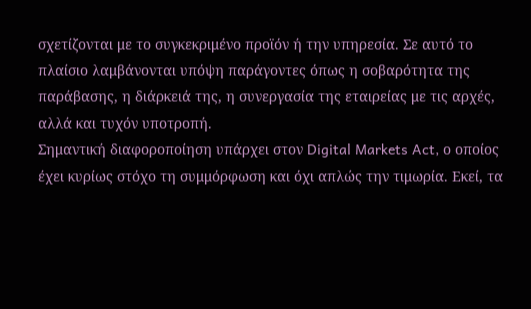σχετίζονται με το συγκεκριμένο προϊόν ή την υπηρεσία. Σε αυτό το πλαίσιο λαμβάνονται υπόψη παράγοντες όπως η σοβαρότητα της παράβασης, η διάρκειά της, η συνεργασία της εταιρείας με τις αρχές, αλλά και τυχόν υποτροπή.
Σημαντική διαφοροποίηση υπάρχει στον Digital Markets Act, ο οποίος έχει κυρίως στόχο τη συμμόρφωση και όχι απλώς την τιμωρία. Εκεί, τα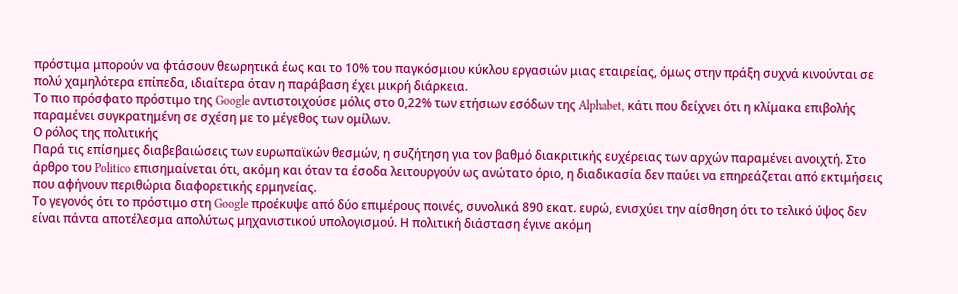πρόστιμα μπορούν να φτάσουν θεωρητικά έως και το 10% του παγκόσμιου κύκλου εργασιών μιας εταιρείας, όμως στην πράξη συχνά κινούνται σε πολύ χαμηλότερα επίπεδα, ιδιαίτερα όταν η παράβαση έχει μικρή διάρκεια.
Το πιο πρόσφατο πρόστιμο της Google αντιστοιχούσε μόλις στο 0,22% των ετήσιων εσόδων της Alphabet, κάτι που δείχνει ότι η κλίμακα επιβολής παραμένει συγκρατημένη σε σχέση με το μέγεθος των ομίλων.
Ο ρόλος της πολιτικής
Παρά τις επίσημες διαβεβαιώσεις των ευρωπαϊκών θεσμών, η συζήτηση για τον βαθμό διακριτικής ευχέρειας των αρχών παραμένει ανοιχτή. Στο άρθρο του Politico επισημαίνεται ότι, ακόμη και όταν τα έσοδα λειτουργούν ως ανώτατο όριο, η διαδικασία δεν παύει να επηρεάζεται από εκτιμήσεις που αφήνουν περιθώρια διαφορετικής ερμηνείας.
Το γεγονός ότι το πρόστιμο στη Google προέκυψε από δύο επιμέρους ποινές, συνολικά 890 εκατ. ευρώ, ενισχύει την αίσθηση ότι το τελικό ύψος δεν είναι πάντα αποτέλεσμα απολύτως μηχανιστικού υπολογισμού. Η πολιτική διάσταση έγινε ακόμη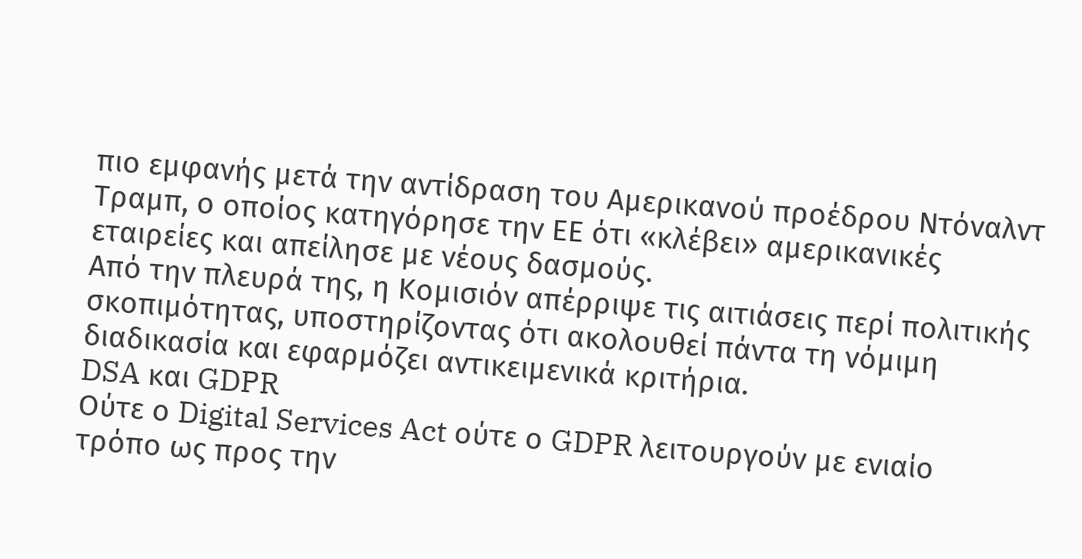πιο εμφανής μετά την αντίδραση του Αμερικανού προέδρου Ντόναλντ Τραμπ, ο οποίος κατηγόρησε την ΕΕ ότι «κλέβει» αμερικανικές εταιρείες και απείλησε με νέους δασμούς.
Από την πλευρά της, η Κομισιόν απέρριψε τις αιτιάσεις περί πολιτικής σκοπιμότητας, υποστηρίζοντας ότι ακολουθεί πάντα τη νόμιμη διαδικασία και εφαρμόζει αντικειμενικά κριτήρια.
DSA και GDPR
Ούτε ο Digital Services Act ούτε ο GDPR λειτουργούν με ενιαίο τρόπο ως προς την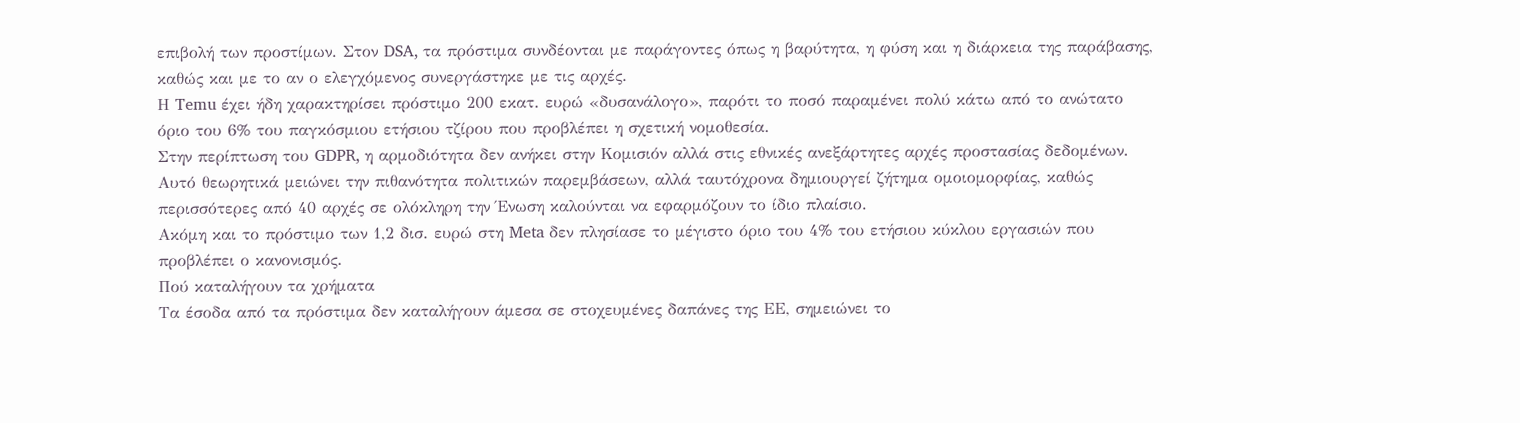επιβολή των προστίμων. Στον DSA, τα πρόστιμα συνδέονται με παράγοντες όπως η βαρύτητα, η φύση και η διάρκεια της παράβασης, καθώς και με το αν ο ελεγχόμενος συνεργάστηκε με τις αρχές.
Η Temu έχει ήδη χαρακτηρίσει πρόστιμο 200 εκατ. ευρώ «δυσανάλογο», παρότι το ποσό παραμένει πολύ κάτω από το ανώτατο όριο του 6% του παγκόσμιου ετήσιου τζίρου που προβλέπει η σχετική νομοθεσία.
Στην περίπτωση του GDPR, η αρμοδιότητα δεν ανήκει στην Κομισιόν αλλά στις εθνικές ανεξάρτητες αρχές προστασίας δεδομένων. Αυτό θεωρητικά μειώνει την πιθανότητα πολιτικών παρεμβάσεων, αλλά ταυτόχρονα δημιουργεί ζήτημα ομοιομορφίας, καθώς περισσότερες από 40 αρχές σε ολόκληρη την Ένωση καλούνται να εφαρμόζουν το ίδιο πλαίσιο.
Ακόμη και το πρόστιμο των 1,2 δισ. ευρώ στη Meta δεν πλησίασε το μέγιστο όριο του 4% του ετήσιου κύκλου εργασιών που προβλέπει ο κανονισμός.
Πού καταλήγουν τα χρήματα
Τα έσοδα από τα πρόστιμα δεν καταλήγουν άμεσα σε στοχευμένες δαπάνες της ΕΕ, σημειώνει το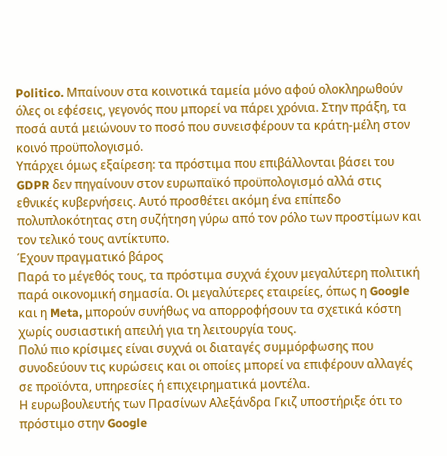Politico. Μπαίνουν στα κοινοτικά ταμεία μόνο αφού ολοκληρωθούν όλες οι εφέσεις, γεγονός που μπορεί να πάρει χρόνια. Στην πράξη, τα ποσά αυτά μειώνουν το ποσό που συνεισφέρουν τα κράτη-μέλη στον κοινό προϋπολογισμό.
Υπάρχει όμως εξαίρεση: τα πρόστιμα που επιβάλλονται βάσει του GDPR δεν πηγαίνουν στον ευρωπαϊκό προϋπολογισμό αλλά στις εθνικές κυβερνήσεις. Αυτό προσθέτει ακόμη ένα επίπεδο πολυπλοκότητας στη συζήτηση γύρω από τον ρόλο των προστίμων και τον τελικό τους αντίκτυπο.
Έχουν πραγματικό βάρος
Παρά το μέγεθός τους, τα πρόστιμα συχνά έχουν μεγαλύτερη πολιτική παρά οικονομική σημασία. Οι μεγαλύτερες εταιρείες, όπως η Google και η Meta, μπορούν συνήθως να απορροφήσουν τα σχετικά κόστη χωρίς ουσιαστική απειλή για τη λειτουργία τους.
Πολύ πιο κρίσιμες είναι συχνά οι διαταγές συμμόρφωσης που συνοδεύουν τις κυρώσεις και οι οποίες μπορεί να επιφέρουν αλλαγές σε προϊόντα, υπηρεσίες ή επιχειρηματικά μοντέλα.
Η ευρωβουλευτής των Πρασίνων Αλεξάνδρα Γκιζ υποστήριξε ότι το πρόστιμο στην Google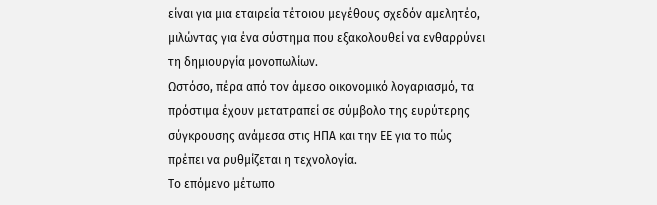είναι για μια εταιρεία τέτοιου μεγέθους σχεδόν αμελητέο, μιλώντας για ένα σύστημα που εξακολουθεί να ενθαρρύνει τη δημιουργία μονοπωλίων.
Ωστόσο, πέρα από τον άμεσο οικονομικό λογαριασμό, τα πρόστιμα έχουν μετατραπεί σε σύμβολο της ευρύτερης σύγκρουσης ανάμεσα στις ΗΠΑ και την ΕΕ για το πώς πρέπει να ρυθμίζεται η τεχνολογία.
Το επόμενο μέτωπο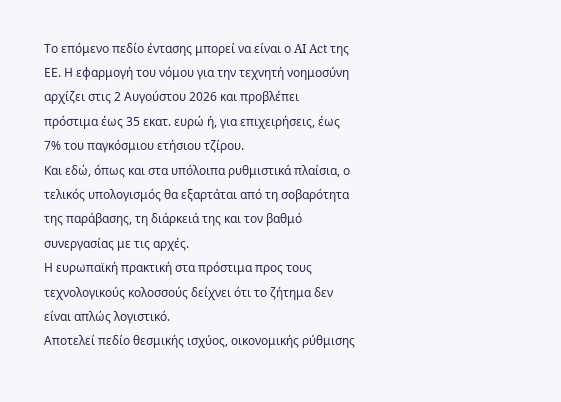Το επόμενο πεδίο έντασης μπορεί να είναι ο AI Act της ΕΕ. Η εφαρμογή του νόμου για την τεχνητή νοημοσύνη αρχίζει στις 2 Αυγούστου 2026 και προβλέπει πρόστιμα έως 35 εκατ. ευρώ ή, για επιχειρήσεις, έως 7% του παγκόσμιου ετήσιου τζίρου.
Και εδώ, όπως και στα υπόλοιπα ρυθμιστικά πλαίσια, ο τελικός υπολογισμός θα εξαρτάται από τη σοβαρότητα της παράβασης, τη διάρκειά της και τον βαθμό συνεργασίας με τις αρχές.
Η ευρωπαϊκή πρακτική στα πρόστιμα προς τους τεχνολογικούς κολοσσούς δείχνει ότι το ζήτημα δεν είναι απλώς λογιστικό.
Αποτελεί πεδίο θεσμικής ισχύος, οικονομικής ρύθμισης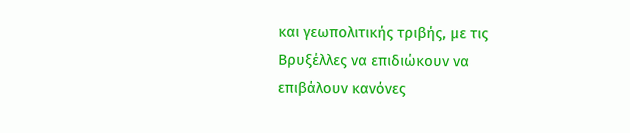και γεωπολιτικής τριβής, με τις Βρυξέλλες να επιδιώκουν να επιβάλουν κανόνες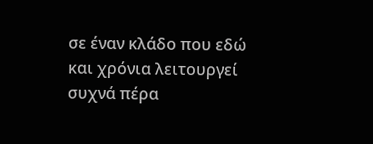σε έναν κλάδο που εδώ και χρόνια λειτουργεί συχνά πέρα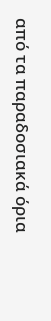από τα παραδοσιακά όρια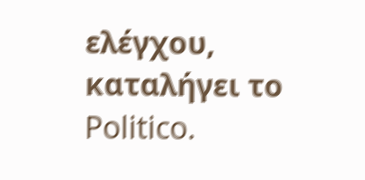ελέγχου, καταλήγει το Politico.